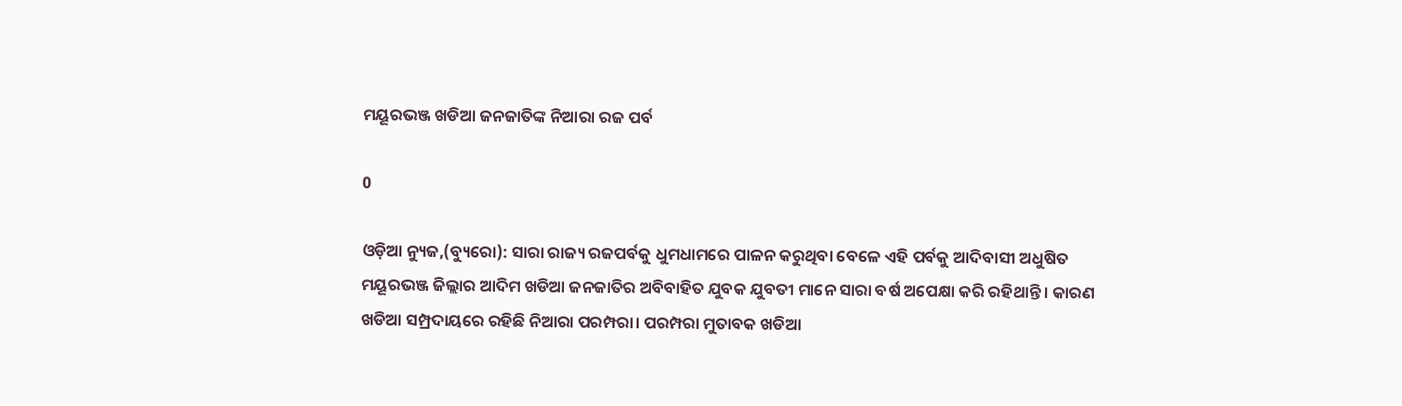ମୟୂରଭଞ୍ଜ ଖଡିଆ ଜନଜାତିଙ୍କ ନିଆରା ରଜ ପର୍ବ

0

ଓଡ଼ିଆ ନ୍ୟୁଜ,(ବ୍ୟୁରୋ): ସାରା ରାଜ୍ୟ ରଜପର୍ବକୁ ଧୁମଧାମରେ ପାଳନ କରୁଥିବା ବେଳେ ଏହି ପର୍ବକୁ ଆଦିବାସୀ ଅଧୁଷିତ ମୟୂରଭଞ୍ଜ ଜିଲ୍ଲାର ଆଦିମ ଖଡିଆ ଜନଜାତିର ଅବିବାହିତ ଯୁବକ ଯୁବତୀ ମାନେ ସାରା ବର୍ଷ ଅପେକ୍ଷା କରି ରହିଥାନ୍ତି । କାରଣ ଖଡିଆ ସମ୍ପ୍ରଦାୟରେ ରହିଛି ନିଆରା ପରମ୍ପରା। ପରମ୍ପରା ମୁତାବକ ଖଡିଆ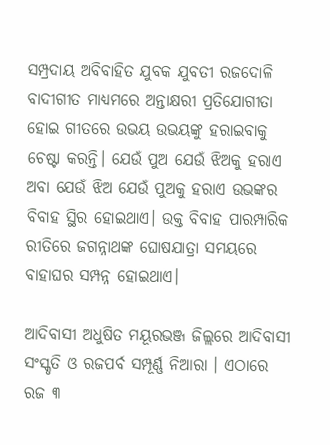ସମ୍ପ୍ରଦାୟ ଅବିବାହିତ ଯୁବକ ଯୁବତୀ ରଜଦୋଳି ବାଦୀଗୀତ ମାଧ୍ୟମରେ ଅନ୍ତାକ୍ଷରୀ ପ୍ରତିଯୋଗୀତା ହୋଇ ଗୀତରେ ଉଭୟ ଉଭୟଙ୍କୁ ହରାଇବାକୁ ଚେଷ୍ଟା କରନ୍ତି। ଯେଉଁ ପୁଅ ଯେଉଁ ଝିଅକୁ ହରାଏ ଅବା ଯେଉଁ ଝିଅ ଯେଉଁ ପୁଅକୁ ହରାଏ ଉଭଙ୍କର ବିବାହ ସ୍ଥିର ହୋଇଥାଏ। ଉକ୍ତ ବିବାହ ପାରମ୍ପାରିକ ରୀତିରେ ଜଗନ୍ନାଥଙ୍କ ଘୋଷଯାତ୍ରା ସମୟରେ ବାହାଘର ସମ୍ପନ୍ନ ହୋଇଥାଏ।

ଆଦିବାସୀ ଅଧୁଷିତ ମୟୂରଭଞ୍ଜ ଜିଲ୍ଲରେ ଆଦିବାସୀ ସଂସ୍କୃତି ଓ ରଜପର୍ବ ସମ୍ପୂର୍ଣ୍ଣ ନିଆରା । ଏଠାରେ ରଜ ୩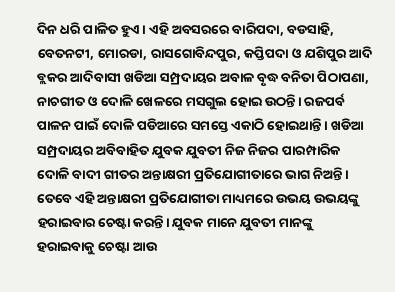ଦିନ ଧରି ପାଳିତ ହୁଏ। ଏହି ଅବସରରେ ବାରିପଦା, ବଡସାହି, ବେତନଟୀ, ମୋରଡା, ରାସଗୋବିନ୍ଦପୁର, କପ୍ତିପଦା ଓ ଯଶିପୁର ଆଦି ବ୍ଲକର ଆଦିବାସୀ ଖଡିଆ ସମ୍ପ୍ରଦାୟର ଅବାଳ ବୃଦ୍ଧ ବନିତା ପିଠାପଣା, ନାଚଗୀତ ଓ ଦୋଳି ଖେଳରେ ମସଗୁଲ ହୋଇ ଉଠନ୍ତି। ରଜପର୍ବ ପାଳନ ପାଇଁ ଦୋଳି ପଡିଆରେ ସମସ୍ତେ ଏକାଠି ହୋଇଥାନ୍ତି । ଖଡିଆ ସମ୍ପ୍ରଦାୟର ଅବିବାହିତ ଯୁବକ ଯୁବତୀ ନିଜ ନିଜର ପାରମ୍ପାରିକ ଦୋଳି ବାଦୀ ଗୀତର ଅନ୍ତାକ୍ଷରୀ ପ୍ରତିଯୋଗୀତାରେ ଭାଗ ନିଅନ୍ତି। ତେବେ ଏହି ଅନ୍ତାକ୍ଷରୀ ପ୍ରତିଯୋଗୀତା ମାଧ୍ୟମରେ ଉଭୟ ଉଭୟଙ୍କୁ ହରାଇବାର ଚେଷ୍ଟା କରନ୍ତି। ଯୁବକ ମାନେ ଯୁବତୀ ମାନଙ୍କୁ ହରାଇବାକୁ ଚେଷ୍ଟା ଆଉ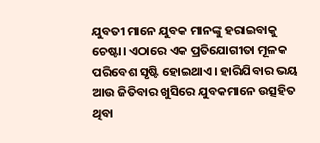ଯୁବତୀ ମାନେ ଯୁବକ ମାନଙ୍କୁ ହରାଇବାକୁ ଚେଷ୍ଟା। ଏଠାରେ ଏକ ପ୍ରତିଯୋଗୀତା ମୂଳକ ପରିବେଶ ସୃଷ୍ଟି ହୋଇଥାଏ। ହାରିଯିବାର ଭୟ ଆଉ ଜିତିବାର ଖୁସିରେ ଯୁବକମାନେ ଉତ୍ସହିତ ଥିବା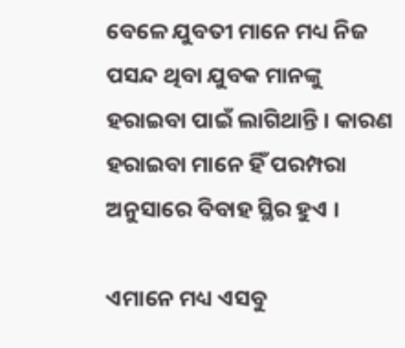ବେଳେ ଯୁବତୀ ମାନେ ମଧ୍ୟ ନିଜ ପସନ୍ଦ ଥିବା ଯୁବକ ମାନଙ୍କୁ ହରାଇବା ପାଇଁ ଲାଗିଥାନ୍ତି । କାରଣ ହରାଇବା ମାନେ ହିଁ ପରମ୍ପରା ଅନୁସାରେ ବିବାହ ସ୍ଥିର ହୁଏ ।

ଏମାନେ ମଧ୍ୟ ଏସବୁ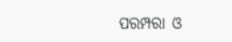ପରମ୍ପରା ଓ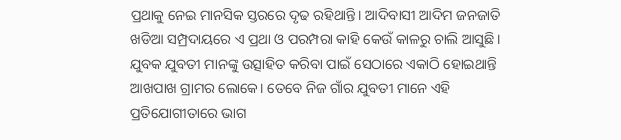ପ୍ରଥାକୁ ନେଇ ମାନସିକ ସ୍ତରରେ ଦୃଢ ରହିଥାନ୍ତି। ଆଦିବାସୀ ଆଦିମ ଜନଜାତି ଖଡିଆ ସମ୍ପ୍ରଦାୟରେ ଏ ପ୍ରଥା ଓ ପରମ୍ପରା କାହି କେଉଁ କାଳରୁ ଚାଲି ଆସୁଛି। ଯୁବକ ଯୁବତୀ ମାନଙ୍କୁ ଉତ୍ସାହିତ କରିବା ପାଇଁ ସେଠାରେ ଏକାଠି ହୋଇଥାନ୍ତି ଆଖପାଖ ଗ୍ରାମର ଲୋକେ। ତେବେ ନିଜ ଗାଁର ଯୁବତୀ ମାନେ ଏହି ପ୍ରତିଯୋଗୀତାରେ ଭାଗ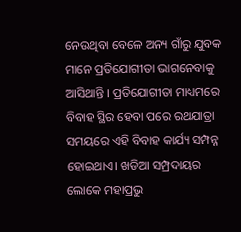ନେଉଥିବା ବେଳେ ଅନ୍ୟ ଗାଁରୁ ଯୁବକ ମାନେ ପ୍ରତିଯୋଗୀତା ଭାଗନେବାକୁ ଆସିଥାନ୍ତି । ପ୍ରତିଯୋଗୀତା ମାଧ୍ୟମରେ ବିବାହ ସ୍ଥିର ହେବା ପରେ ରଥଯାତ୍ରା ସମୟରେ ଏହି ବିବାହ କାର୍ଯ୍ୟ ସମ୍ପନ୍ନ ହୋଇଥାଏ। ଖଡିଆ ସମ୍ପ୍ରଦାୟର ଲୋକେ ମହାପ୍ରଭୁ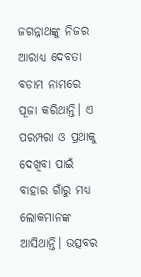ଜଗନ୍ନାଥଙ୍କୁ ନିଜର ଆରାଧ୍ୟ ଦେବତା ବଡାମ ନାମରେ ପୂଜା କରିଥାନ୍ତି। ଏ ପରମ୍ପରା ଓ ପ୍ରଥାକୁ ଦେଖିବା ପାଇଁ ବାହାର ଗାଁରୁ ମଧ୍ୟ ଲୋକମାନଙ୍କ ଆସିଥାନ୍ତି। ଉତ୍ସବର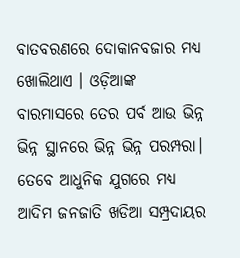ବାତବରଣରେ ଦୋକାନବଜାର ମଧ୍ଯ ଖୋଲିଥାଏ । ଓଡ଼ିଆଙ୍କ ବାରମାସରେ ତେର ପର୍ବ ଆଉ ଭିନ୍ନ ଭିନ୍ନ ସ୍ଥାନରେ ଭିନ୍ନ ଭିନ୍ନ ପରମ୍ପରା। ତେବେ ଆଧୁନିକ ଯୁଗରେ ମଧ୍ୟ ଆଦିମ ଜନଜାତି ଖଡିଆ ସମ୍ପ୍ରଦାୟର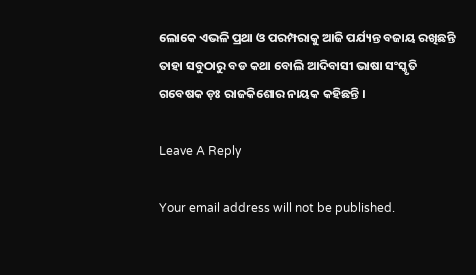ଲୋକେ ଏଭଳି ପ୍ରଥା ଓ ପରମ୍ପରାକୁ ଆଜି ପର୍ଯ୍ୟନ୍ତ ବଜାୟ ରଖିଛନ୍ତି ତାହା ସବୁଠାରୁ ବଡ କଥା ବୋଲି ଆଦିବାସୀ ଭାଷା ସଂସ୍କୃତି ଗବେଷକ ଡ଼ଃ ରାଜକିଶୋର ନାୟକ କହିଛନ୍ତି ।

Leave A Reply

Your email address will not be published.